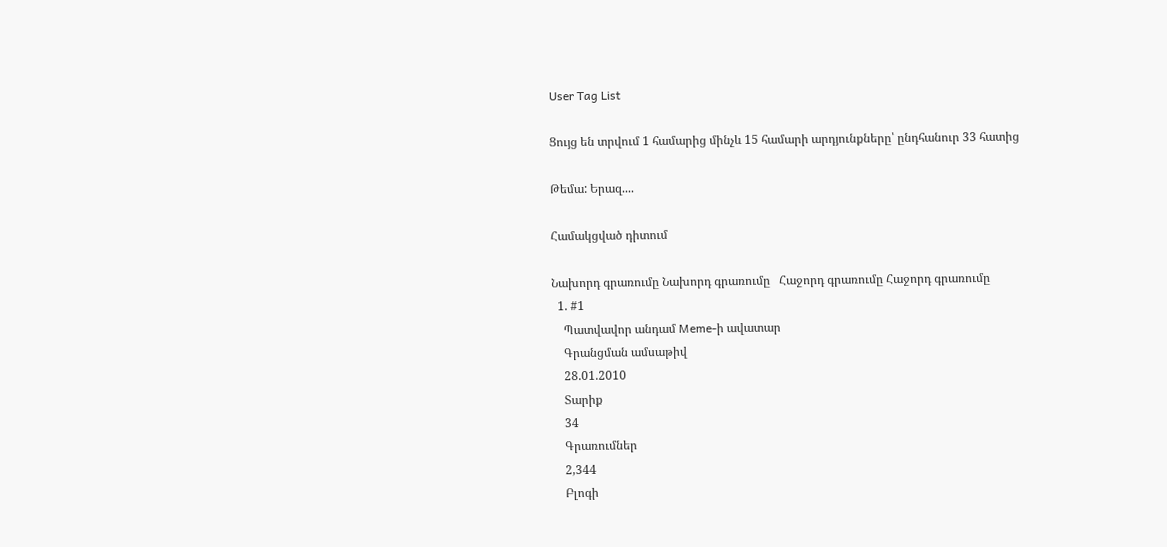User Tag List

Ցույց են տրվում 1 համարից մինչև 15 համարի արդյունքները՝ ընդհանուր 33 հատից

Թեմա: Երազ....

Համակցված դիտում

Նախորդ գրառումը Նախորդ գրառումը   Հաջորդ գրառումը Հաջորդ գրառումը
  1. #1
    Պատվավոր անդամ Meme-ի ավատար
    Գրանցման ամսաթիվ
    28.01.2010
    Տարիք
    34
    Գրառումներ
    2,344
    Բլոգի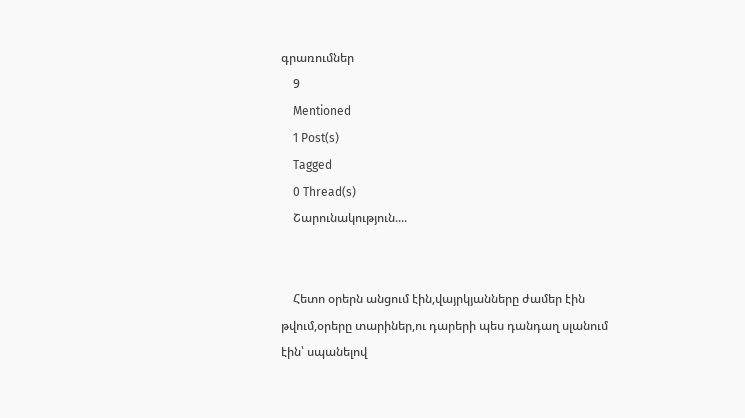գրառումներ
    9
    Mentioned
    1 Post(s)
    Tagged
    0 Thread(s)
    Շարունակություն....


    Հետո օրերն անցում էին,վայրկյանները ժամեր էին թվում,օրերը տարիներ,ու դարերի պես դանդաղ սլանում էին՝ սպանելով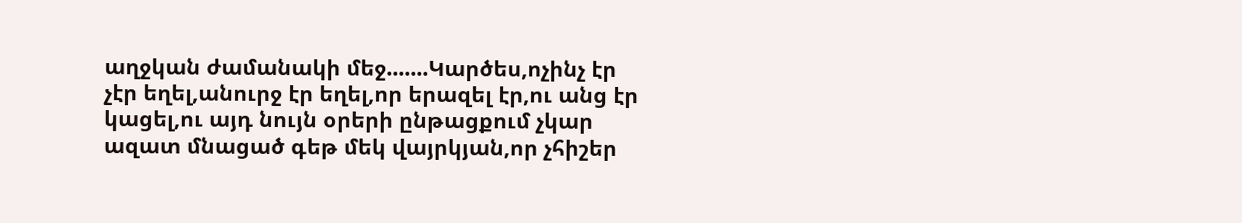աղջկան ժամանակի մեջ.......Կարծես,ոչինչ էր չէր եղել,անուրջ էր եղել,որ երազել էր,ու անց էր կացել,ու այդ նույն օրերի ընթացքում չկար ազատ մնացած գեթ մեկ վայրկյան,որ չհիշեր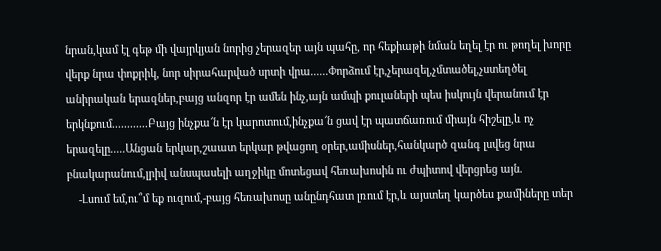նրան,կամ էլ գեթ մի վայրկյան նորից չերազեր այն պահը, որ հեքիաթի նման եղել էր ու թողել խորը վերք նրա փոքրիկ, նոր սիրահարված սրտի վրա......Փորձում էր,չերազել,չմտածել,չստեղծել անիրական երազներ,բայց անզոր էր ամեն ինչ,այն ամպի քուլաների պես իսկույն վերանում էր երկնքում............Բայց ինչքա՜ն էր կարոտում,ինչքա՜ն ցավ էր պատճառում միայն հիշելը,և ոչ երազելը.....Անցան երկար,շաատ երկար թվացող օրեր,ամիսներ,հանկարծ զանգ լսվեց նրա բնակարանում,լրիվ անսպասելի աղջիկը մոտեցավ հեռախոսին ու ժպիտով վերցրեց այն.
    -Լսում եմ,ու՞մ եք ուզում,-բայց հեռախոսը անընդհատ լռում էր,և այստեղ կարծես քամիները տեր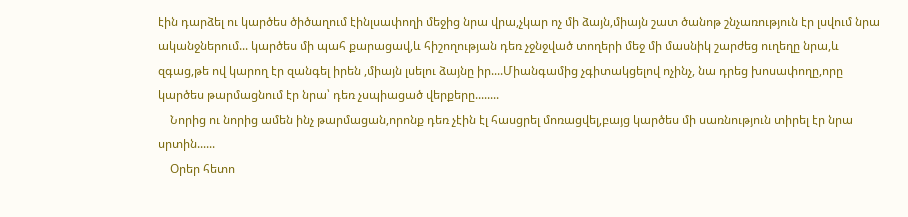էին դարձել ու կարծես ծիծաղում էինլսափողի մեջից նրա վրա,չկար ոչ մի ձայն,միայն շատ ծանոթ շնչառություն էր լսվում նրա ականջներում... կարծես մի պահ քարացավ,և հիշողության դեռ չջնջված տողերի մեջ մի մասնիկ շարժեց ուղեղը նրա,և զգաց,թե ով կարող էր զանգել իրեն ,միայն լսելու ձայնը իր....Միանգամից չգիտակցելով ոչինչ, նա դրեց խոսափողը,որը կարծես թարմացնում էր նրա՝ դեռ չսպիացած վերքերը........
    Նորից ու նորից ամեն ինչ թարմացան,որոնք դեռ չէին էլ հասցրել մոռացվել,բայց կարծես մի սառնություն տիրել էր նրա սրտին......
    Օրեր հետո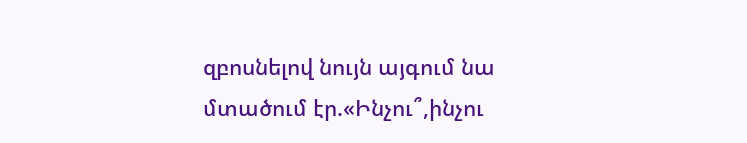զբոսնելով նույն այգում նա մտածում էր.«Ինչու՞,ինչու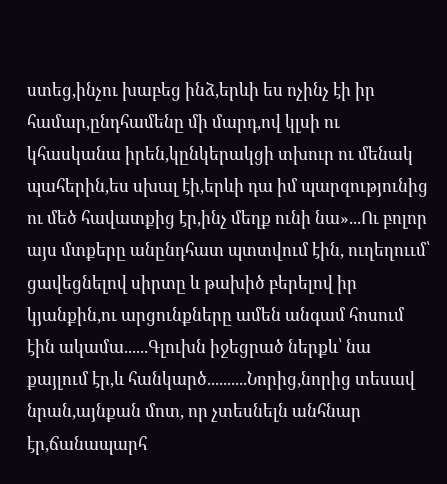ստեց,ինչու խաբեց ինձ,երևի ես ոչինչ էի իր համար,ընդհամենը մի մարդ,ով կլսի ու կհասկանա իրեն,կընկերակցի տխուր ու մենակ պահերին,ես սխալ էի,երևի դա իմ պարզությունից ու մեծ հավատքից էր,ինչ մեղք ունի նա»...Ու բոլոր այս մտքերը անընդհատ պտտվում էին, ուղեղոււմ՝ ցավեցնելով սիրտը և թախիծ բերելով իր կյանքին,ու արցունքները ամեն անգամ հոսում էին ակամա......Գլուխն իջեցրած ներքև՝ նա քայլում էր,և հանկարծ..........Նորից,նորից տեսավ նրան,այնքան մոտ, որ չտեսնելն անհնար էր,ճանապարհ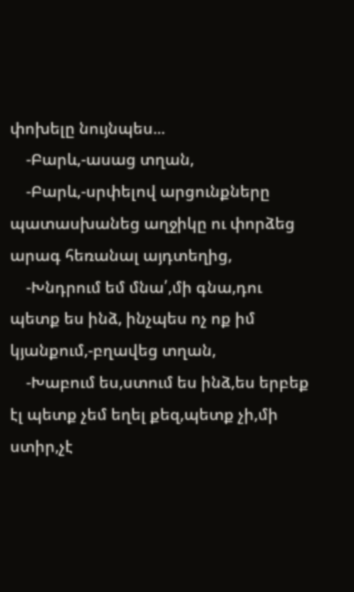փոխելը նույնպես...
    -Բարև,-ասաց տղան,
    -Բարև,-սրփելով արցունքները պատասխանեց աղջիկը ու փորձեց արագ հեռանալ այդտեղից,
    -Խնդրում եմ մնա՛,մի գնա,դու պետք ես ինձ, ինչպես ոչ ոք իմ կյանքում,-բղավեց տղան,
    -Խաբում ես,ստում ես ինձ,ես երբեք էլ պետք չեմ եղել քեզ,պետք չի,մի ստիր,չէ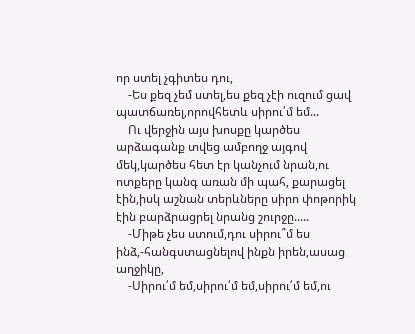որ ստել չգիտես դու,
    -Ես քեզ չեմ ստել,ես քեզ չէի ուզում ցավ պատճառել,որովհետև սիրու՛մ եմ...
    Ու վերջին այս խոսքը կարծես արձագանք տվեց ամբողջ այգով մեկ,կարծես հետ էր կանչում նրան,ու ոտքերը կանգ առան մի պահ, քարացել էին,իսկ աշնան տերևները սիրո փոթորիկ էին բարձրացրել նրանց շուրջը.....
    -Միթե չես ստում,դու սիրու՞մ ես ինձ,-հանգստացնելով ինքն իրեն,ասաց աղջիկը,
    -Սիրու՛մ եմ,սիրու՛մ եմ,սիրու՛մ եմ,ու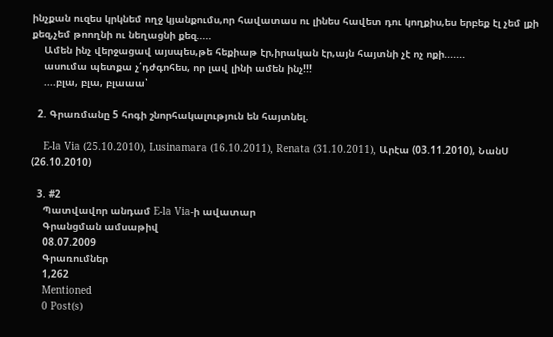ինչքան ուզես կրկնեմ ողջ կյանքումս,որ հավատաս ու լինես հավետ դու կողքիս,ես երբեք էլ չեմ լքի քեզ,չեմ թոողնի ու նեղացնի քեզ.....
    Ամեն ինչ վերջացավ այսպես,թե հեքիաթ էր,իրական էր,այն հայտնի չէ ոչ ոքի.......
    ասումա պետքա չ՛դժգոհես, որ լավ լինի ամեն ինչ!!!
    ....բլա, բլա, բլաաա՝

  2. Գրառմանը 5 հոգի շնորհակալություն են հայտնել.

    E-la Via (25.10.2010), Lusinamara (16.10.2011), Renata (31.10.2011), Արէա (03.11.2010), ՆանՍ (26.10.2010)

  3. #2
    Պատվավոր անդամ E-la Via-ի ավատար
    Գրանցման ամսաթիվ
    08.07.2009
    Գրառումներ
    1,262
    Mentioned
    0 Post(s)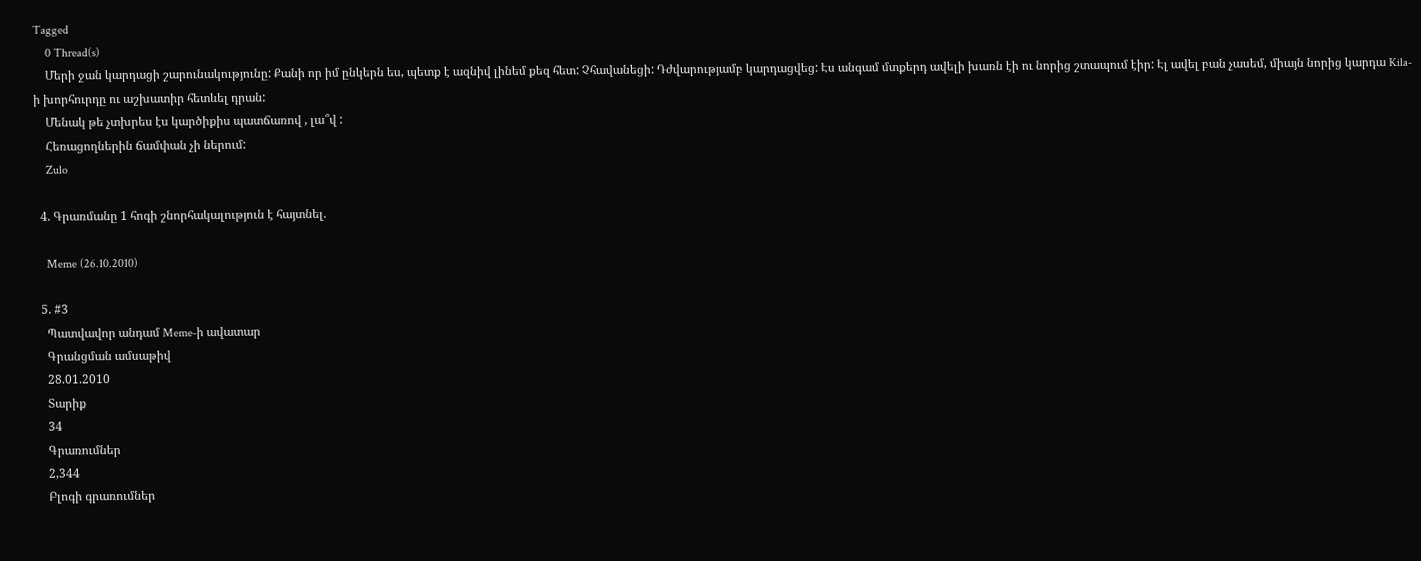Tagged
    0 Thread(s)
    Մերի ջան կարդացի շարունակությունը: Քանի որ իմ ընկերն ես, պետք է ազնիվ լինեմ քեզ հետ: Չհավանեցի: Դժվարությամբ կարդացվեց: Էս անգամ մտքերդ ավելի խառն էի ու նորից շտապում էիր: Էլ ավել բան չասեմ, միայն նորից կարդա Kila-ի խորհուրդը ու աշխատիր հետևել դրան:
    Մենակ թե չտխրես էս կարծիքիս պատճառով , լա՞վ :
    Հեռացողներին ճամփան չի ներում:
    Zulo

  4. Գրառմանը 1 հոգի շնորհակալություն է հայտնել.

    Meme (26.10.2010)

  5. #3
    Պատվավոր անդամ Meme-ի ավատար
    Գրանցման ամսաթիվ
    28.01.2010
    Տարիք
    34
    Գրառումներ
    2,344
    Բլոգի գրառումներ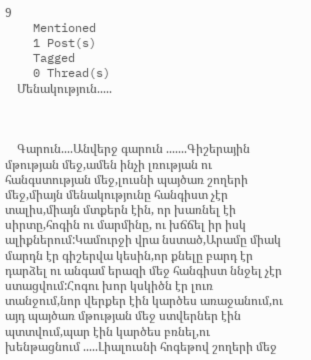9
    Mentioned
    1 Post(s)
    Tagged
    0 Thread(s)
    Մենակություն.....



    Գարուն....Անվերջ գարուն .......Գիշերային մթության մեջ,ամեն ինչի լռության ու հանգստության մեջ,լուսնի պայծառ շողերի մեջ,միայն մենակությունը հանգիստ չէր տալիս,միայն մտքերն էին, որ խառնել էի սիրտը,հոգին ու մարմինը, ու խճճել իր իսկ ալիքներում:Կամուրջի վրա նստած,Արամը միակ մարդն էր գիշերվա կեսին,որ քնելը բարդ էր դարձել ու անգամ երազի մեջ հանգիստ ննջել չէր ստացվում:Հոգու խոր կսկիծն էր լուռ տանջում,նոր վերքեր էին կարծես առաջանում,ու այդ պայծառ մթության մեջ ստվերներ էին պտտվում,պար էին կարծես բռնել,ու խենթացնում .....Լիալուսնի հոգեթով շողերի մեջ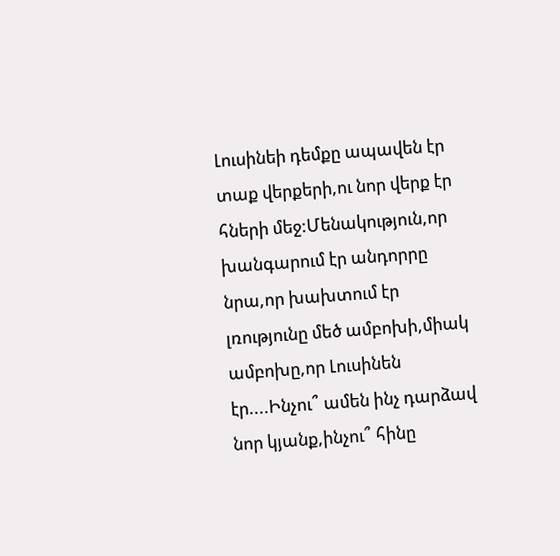Լուսինեի դեմքը ապավեն էր տաք վերքերի,ու նոր վերք էր հների մեջ:Մենակություն,որ խանգարում էր անդորրը նրա,որ խախտում էր լռությունը մեծ ամբոխի,միակ ամբոխը,որ Լուսինեն էր....Ինչու՞ ամեն ինչ դարձավ նոր կյանք,ինչու՞ հինը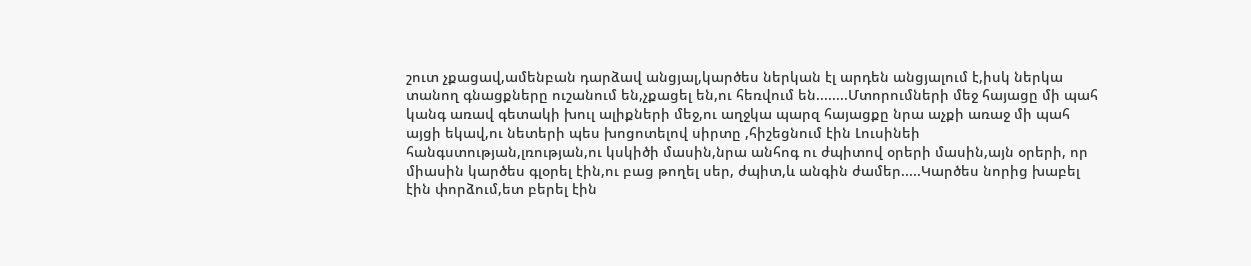շուտ չքացավ,ամենբան դարձավ անցյալ,կարծես ներկան էլ արդեն անցյալում է,իսկ ներկա տանող գնացքները ուշանում են,չքացել են,ու հեռվում են........Մտորումների մեջ հայացը մի պահ կանգ առավ գետակի խուլ ալիքների մեջ,ու աղջկա պարզ հայացքը նրա աչքի առաջ մի պահ այցի եկավ,ու նետերի պես խոցոտելով սիրտը ,հիշեցնում էին Լուսինեի հանգստության,լռության,ու կսկիծի մասին,նրա անհոգ ու ժպիտով օրերի մասին,այն օրերի, որ միասին կարծես գլօրել էին,ու բաց թողել սեր, ժպիտ,և անգին ժամեր.....Կարծես նորից խաբել էին փորձում,ետ բերել էին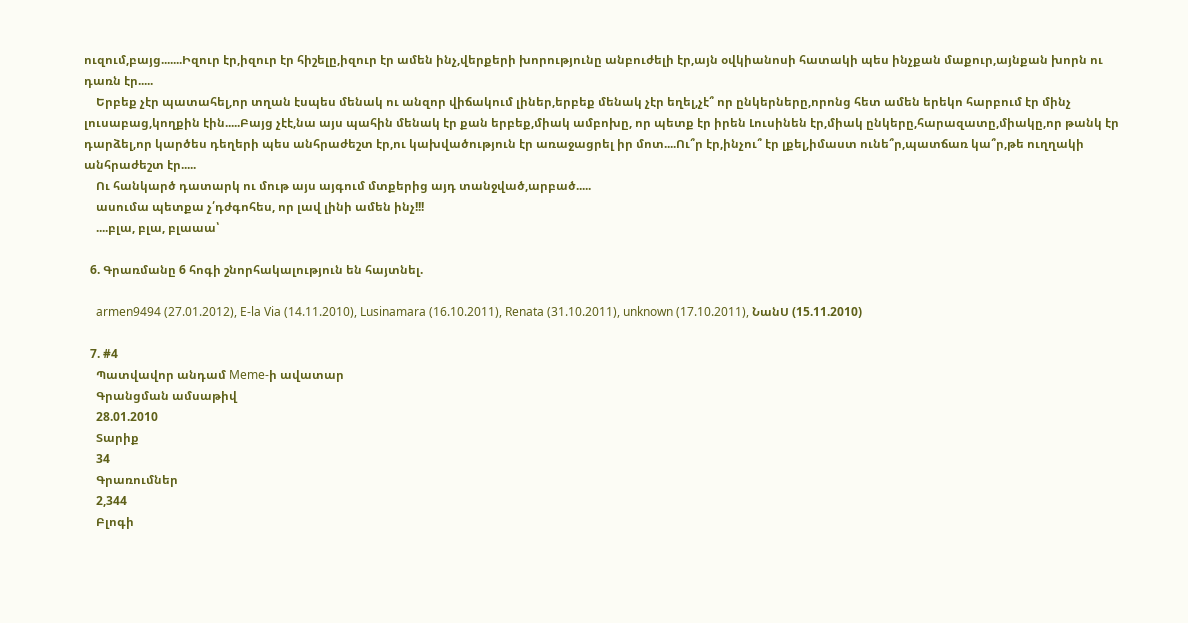ուզում,բայց.......Իզուր էր,իզուր էր հիշելը,իզուր էր ամեն ինչ,վերքերի խորությունը անբուժելի էր,այն օվկիանոսի հատակի պես ինչքան մաքուր,այնքան խորն ու դառն էր.....
    Երբեք չէր պատահել,որ տղան էսպես մենակ ու անզոր վիճակում լիներ,երբեք մենակ չէր եղել,չէ՞ որ ընկերները,որոնց հետ ամեն երեկո հարբում էր մինչ լուսաբաց,կողքին էին.....Բայց չէէ,նա այս պահին մենակ էր քան երբեք,միակ ամբոխը, որ պետք էր իրեն Լուսինեն էր,միակ ընկերը,հարազատը,միակը,որ թանկ էր դարձել,որ կարծես դեղերի պես անհրաժեշտ էր,ու կախվածություն էր առաջացրել իր մոտ....Ու՞ր էր,ինչու՞ էր լքել,իմաստ ունե՞ր,պատճառ կա՞ր,թե ուղղակի անհրաժեշտ էր.....
    Ու հանկարծ դատարկ ու մութ այս այգում մտքերից այդ տանջված,արբած.....
    ասումա պետքա չ՛դժգոհես, որ լավ լինի ամեն ինչ!!!
    ....բլա, բլա, բլաաա՝

  6. Գրառմանը 6 հոգի շնորհակալություն են հայտնել.

    armen9494 (27.01.2012), E-la Via (14.11.2010), Lusinamara (16.10.2011), Renata (31.10.2011), unknown (17.10.2011), ՆանՍ (15.11.2010)

  7. #4
    Պատվավոր անդամ Meme-ի ավատար
    Գրանցման ամսաթիվ
    28.01.2010
    Տարիք
    34
    Գրառումներ
    2,344
    Բլոգի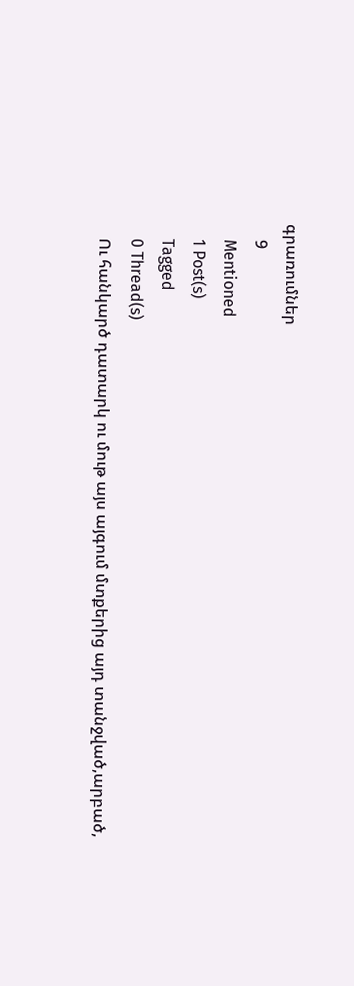գրառումներ
    9
    Mentioned
    1 Post(s)
    Tagged
    0 Thread(s)
    Ու հանկարծ դատարկ ու մութ այս այգում մտքերից այդ տանջված,արբած,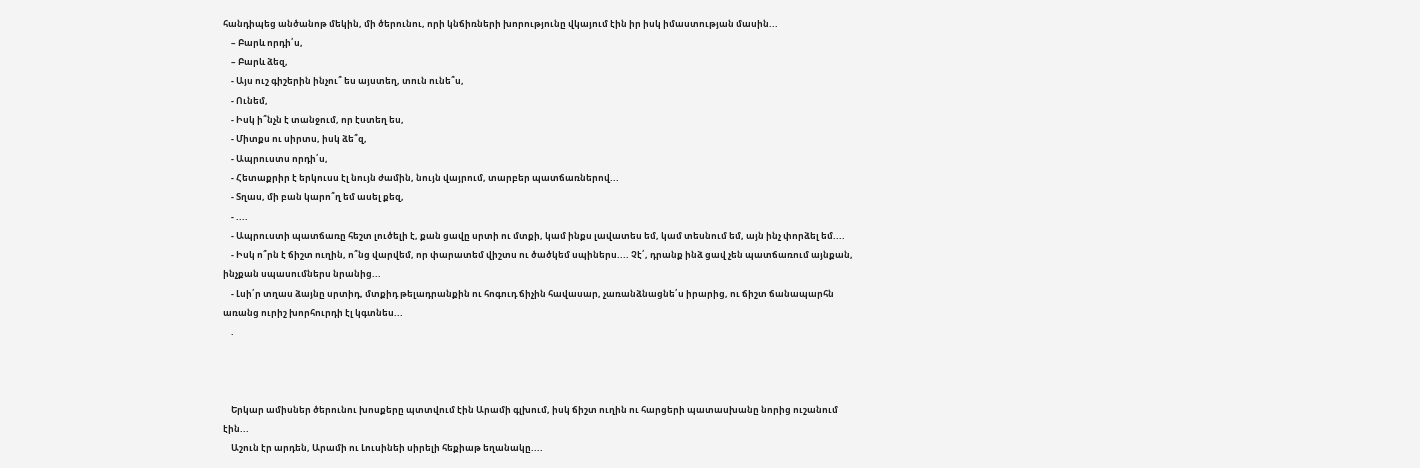հանդիպեց անծանոթ մեկին, մի ծերունու, որի կնճիռների խորությունը վկայում էին իր իսկ իմաստության մասին...
    – Բարև որդի՛ս,
    – Բարև ձեզ,
    - Այս ուշ գիշերին ինչու՞ ես այստեղ, տուն ունե՞ս,
    - Ունեմ,
    - Իսկ ի՞նչն է տանջում, որ էստեղ ես,
    - Միտքս ու սիրտս, իսկ ձե՞զ,
    - Ապրուստս որդի՛ս,
    - Հետաքրիր է երկուսս էլ նույն ժամին, նույն վայրում, տարբեր պատճառներով...
    - Տղաս, մի բան կարո՞ղ եմ ասել քեզ,
    - ....
    - Ապրուստի պատճառը հեշտ լուծելի է, քան ցավը սրտի ու մտքի, կամ ինքս լավատես եմ, կամ տեսնում եմ, այն ինչ փորձել եմ....
    - Իսկ ո՞րն է ճիշտ ուղին, ո՞նց վարվեմ, որ փարատեմ վիշտս ու ծածկեմ սպիներս.... Չէ՛, դրանք ինձ ցավ չեն պատճառում այնքան, ինչքան սպասումներս նրանից...
    - Լսի՛ր տղաս ձայնը սրտիդ, մտքիդ թելադրանքին ու հոգուդ ճիչին հավասար, չառանձնացնե՛ս իրարից, ու ճիշտ ճանապարհն առանց ուրիշ խորհուրդի էլ կգտնես...
    .



    Երկար ամիսներ ծերունու խոսքերը պտտվում էին Արամի գլխում, իսկ ճիշտ ուղին ու հարցերի պատասխանը նորից ուշանում էին...
    Աշուն էր արդեն, Արամի ու Լուսինեի սիրելի հեքիաթ եղանակը....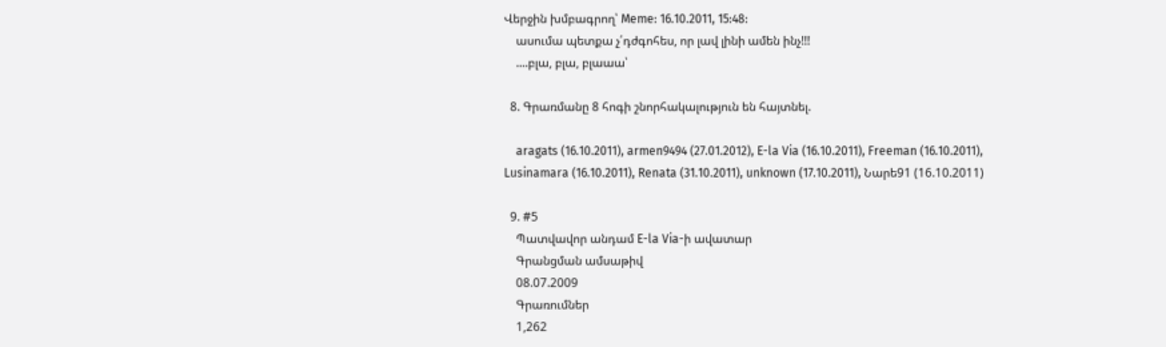Վերջին խմբագրող՝ Meme: 16.10.2011, 15:48:
    ասումա պետքա չ՛դժգոհես, որ լավ լինի ամեն ինչ!!!
    ....բլա, բլա, բլաաա՝

  8. Գրառմանը 8 հոգի շնորհակալություն են հայտնել.

    aragats (16.10.2011), armen9494 (27.01.2012), E-la Via (16.10.2011), Freeman (16.10.2011), Lusinamara (16.10.2011), Renata (31.10.2011), unknown (17.10.2011), Նարե91 (16.10.2011)

  9. #5
    Պատվավոր անդամ E-la Via-ի ավատար
    Գրանցման ամսաթիվ
    08.07.2009
    Գրառումներ
    1,262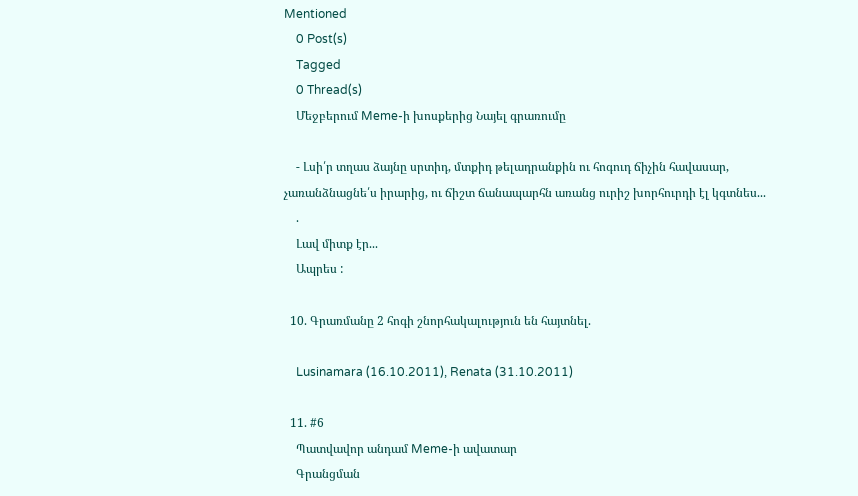Mentioned
    0 Post(s)
    Tagged
    0 Thread(s)
    Մեջբերում Meme-ի խոսքերից Նայել գրառումը

    - Լսի՛ր տղաս ձայնը սրտիդ, մտքիդ թելադրանքին ու հոգուդ ճիչին հավասար, չառանձնացնե՛ս իրարից, ու ճիշտ ճանապարհն առանց ուրիշ խորհուրդի էլ կգտնես...
    .
    Լավ միտք էր...
    Ապրես :

  10. Գրառմանը 2 հոգի շնորհակալություն են հայտնել.

    Lusinamara (16.10.2011), Renata (31.10.2011)

  11. #6
    Պատվավոր անդամ Meme-ի ավատար
    Գրանցման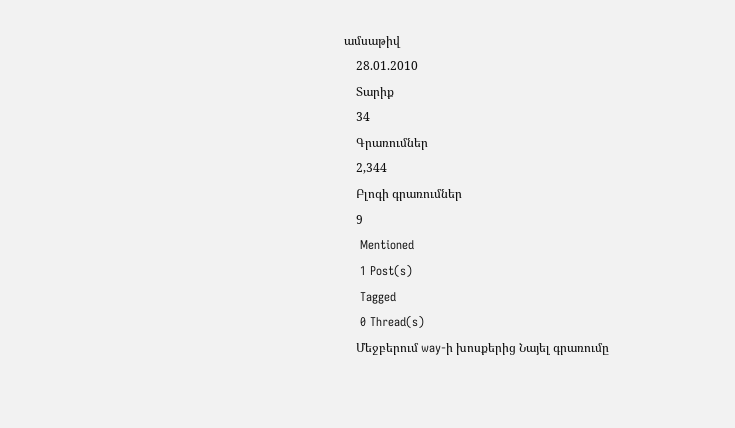ամսաթիվ
    28.01.2010
    Տարիք
    34
    Գրառումներ
    2,344
    Բլոգի գրառումներ
    9
    Mentioned
    1 Post(s)
    Tagged
    0 Thread(s)
    Մեջբերում way-ի խոսքերից Նայել գրառումը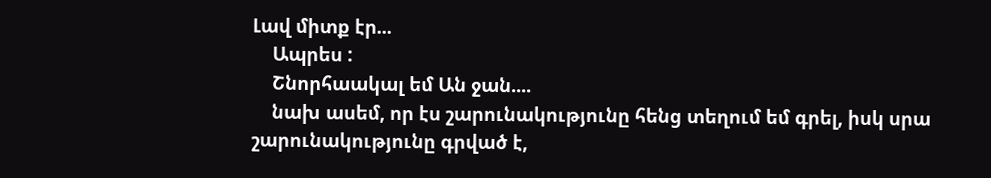Լավ միտք էր...
    Ապրես :
    Շնորհաակալ եմ Ան ջան....
    նախ ասեմ, որ էս շարունակությունը հենց տեղում եմ գրել, իսկ սրա շարունակությունը գրված է,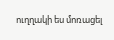ուղղակի ես մոռացել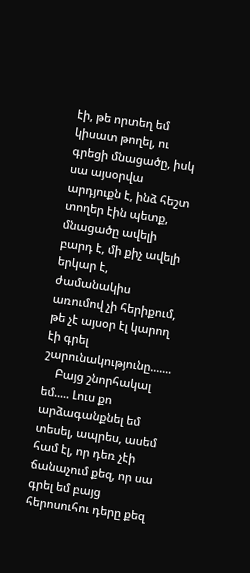էի, թե որտեղ եմ կիսատ թողել, ու գրեցի մնացածը, իսկ սա այսօրվա արդյուքն է, ինձ հեշտ տողեր էին պետք, մնացածը ավելի բարդ է, մի քիչ ավելի երկար է, ժամանակիս առումով չի հերիքում, թե չէ այսօր էլ կարող էի գրել շարունակությունը.......
    Բայց շնորհակալ եմ..... Լուս քո արձագանքնել եմ տեսել, ապրես, ասեմ համ էլ, որ դեռ չէի ճանաչում քեզ, որ սա գրել եմ բայց հերոսուհու դերը քեզ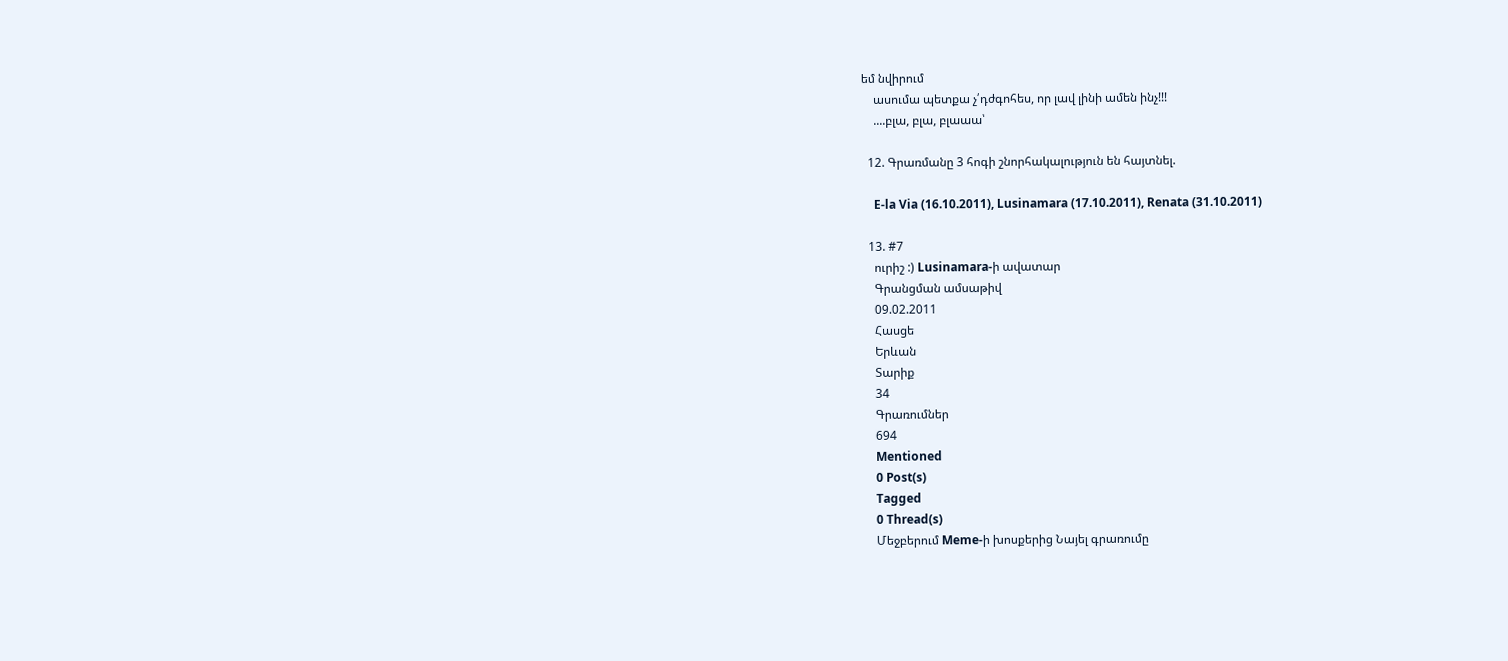եմ նվիրում
    ասումա պետքա չ՛դժգոհես, որ լավ լինի ամեն ինչ!!!
    ....բլա, բլա, բլաաա՝

  12. Գրառմանը 3 հոգի շնորհակալություն են հայտնել.

    E-la Via (16.10.2011), Lusinamara (17.10.2011), Renata (31.10.2011)

  13. #7
    ուրիշ :) Lusinamara-ի ավատար
    Գրանցման ամսաթիվ
    09.02.2011
    Հասցե
    Երևան
    Տարիք
    34
    Գրառումներ
    694
    Mentioned
    0 Post(s)
    Tagged
    0 Thread(s)
    Մեջբերում Meme-ի խոսքերից Նայել գրառումը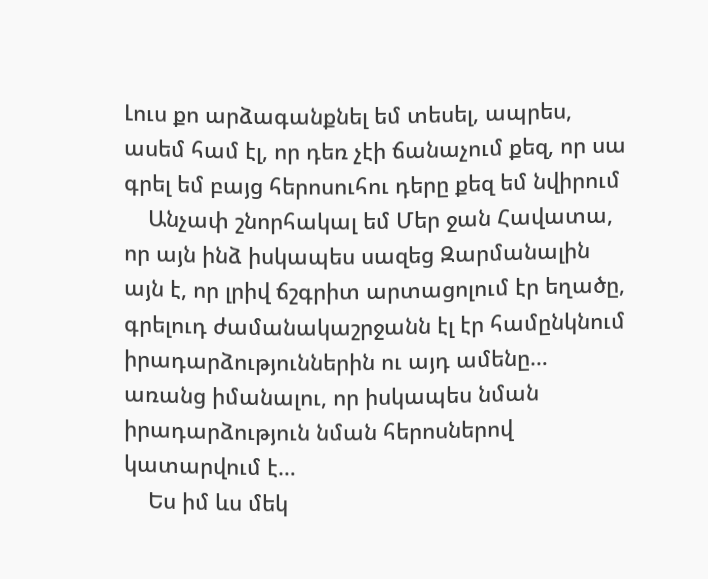Լուս քո արձագանքնել եմ տեսել, ապրես, ասեմ համ էլ, որ դեռ չէի ճանաչում քեզ, որ սա գրել եմ բայց հերոսուհու դերը քեզ եմ նվիրում
    Անչափ շնորհակալ եմ Մեր ջան Հավատա, որ այն ինձ իսկապես սազեց Զարմանալին այն է, որ լրիվ ճշգրիտ արտացոլում էր եղածը, գրելուդ ժամանակաշրջանն էլ էր համընկնում իրադարձություններին ու այդ ամենը… առանց իմանալու, որ իսկապես նման իրադարձություն նման հերոսներով կատարվում է…
    Ես իմ ևս մեկ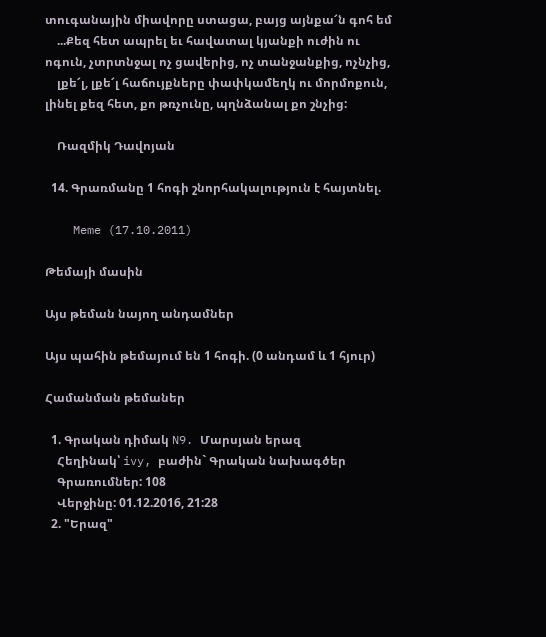տուգանային միավորը ստացա, բայց այնքա՜ն գոհ եմ
    ...Քեզ հետ ապրել եւ հավատալ կյանքի ուժին ու ոգուն, չտրտնջալ ոչ ցավերից, ոչ տանջանքից, ոչնչից,
    լքե՜լ, լքե՜լ հաճույքները փափկամեղկ ու մորմոքուն, լինել քեզ հետ, քո թռչունը, պղնձանալ քո շնչից:

    Ռազմիկ Դավոյան

  14. Գրառմանը 1 հոգի շնորհակալություն է հայտնել.

    Meme (17.10.2011)

Թեմայի մասին

Այս թեման նայող անդամներ

Այս պահին թեմայում են 1 հոգի. (0 անդամ և 1 հյուր)

Համանման թեմաներ

  1. Գրական դիմակ N9. Մարսյան երազ
    Հեղինակ՝ ivy, բաժին` Գրական նախագծեր
    Գրառումներ: 108
    Վերջինը: 01.12.2016, 21:28
  2. "Երազ"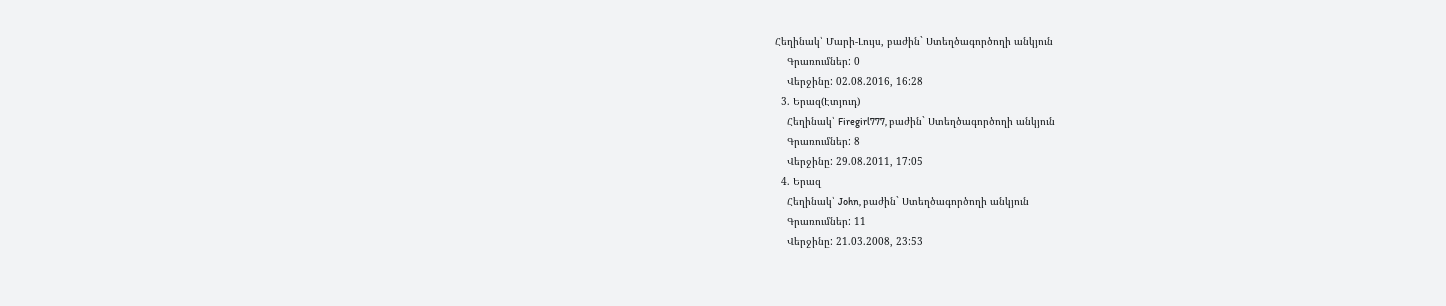Հեղինակ՝ Մարի-Լույս, բաժին` Ստեղծագործողի անկյուն
    Գրառումներ: 0
    Վերջինը: 02.08.2016, 16:28
  3. Երազ(Էտյուդ)
    Հեղինակ՝ Firegirl777, բաժին` Ստեղծագործողի անկյուն
    Գրառումներ: 8
    Վերջինը: 29.08.2011, 17:05
  4. Երազ
    Հեղինակ՝ John, բաժին` Ստեղծագործողի անկյուն
    Գրառումներ: 11
    Վերջինը: 21.03.2008, 23:53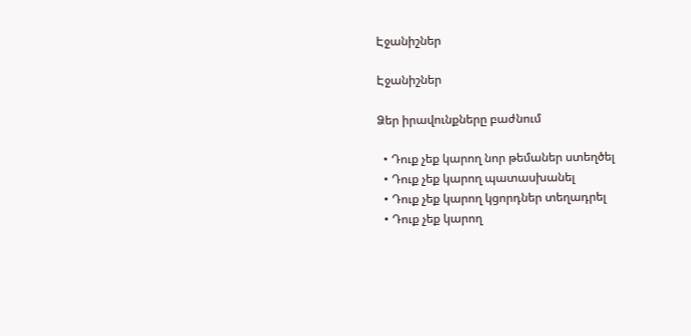Էջանիշներ

Էջանիշներ

Ձեր իրավունքները բաժնում

  • Դուք չեք կարող նոր թեմաներ ստեղծել
  • Դուք չեք կարող պատասխանել
  • Դուք չեք կարող կցորդներ տեղադրել
  • Դուք չեք կարող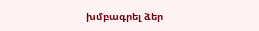խմբագրել ձեր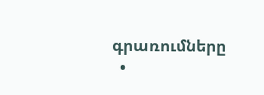գրառումները
  •